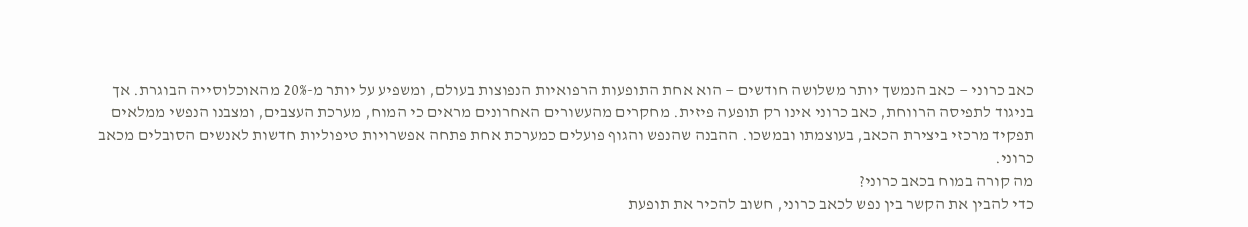כאב כרוני — כאב הנמשך יותר משלושה חודשים — הוא אחת התופעות הרפואיות הנפוצות בעולם, ומשפיע על יותר מ-20% מהאוכלוסייה הבוגרת. אך בניגוד לתפיסה הרווחת, כאב כרוני אינו רק תופעה פיזית. מחקרים מהעשורים האחרונים מראים כי המוח, מערכת העצבים, ומצבנו הנפשי ממלאים תפקיד מרכזי ביצירת הכאב, בעוצמתו ובמשכו. ההבנה שהנפש והגוף פועלים כמערכת אחת פתחה אפשרויות טיפוליות חדשות לאנשים הסובלים מכאב כרוני.
מה קורה במוח בכאב כרוני?
כדי להבין את הקשר בין נפש לכאב כרוני, חשוב להכיר את תופעת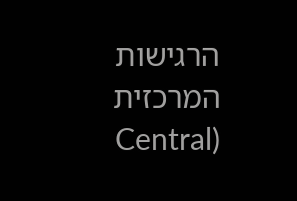הרגישות המרכזית (Central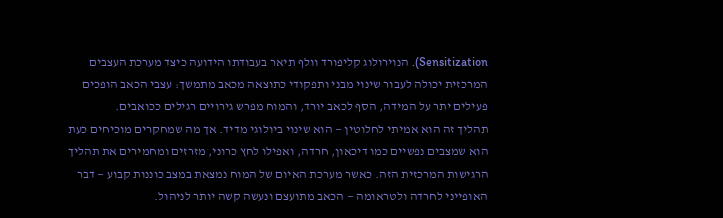Sensitization). הנוירולוג קליפורד וולף תיאר בעבודתו הידועה כיצד מערכת העצבים המרכזית יכולה לעבור שינוי מבני ותפקודי כתוצאה מכאב מתמשך: עצבי הכאב הופכים פעילים יתר על המידה, הסף לכאב יורד, והמוח מפרש גירויים רגילים ככואבים.
תהליך זה הוא אמיתי לחלוטין — הוא שינוי ביולוגי מדיד. אך מה שמחקרים מוכיחים כעת הוא שמצבים נפשיים כמו דיכאון, חרדה, ואפילו לחץ כרוני, מזרזים ומחמירים את תהליך הרגישות המרכזית הזה. כאשר מערכת האיום של המוח נמצאת במצב כוננות קבוע — דבר האופייני לחרדה ולטראומה — הכאב מתועצם ונעשה קשה יותר לניהול.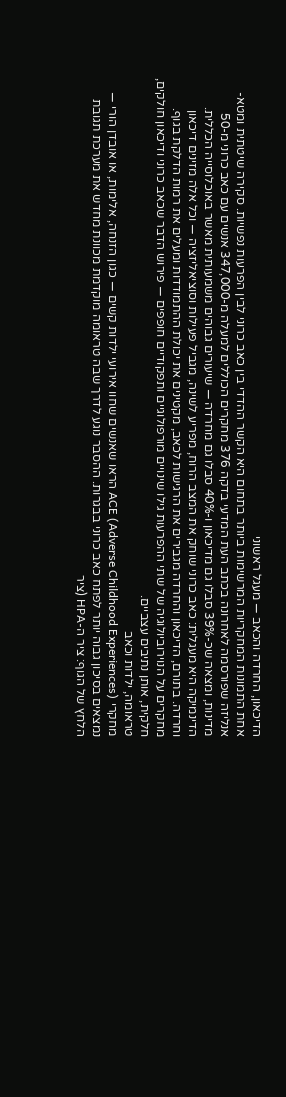הדיכאון, החרדה והכאב — מעגל ראשוני
אחת התמונות המחקריות המרשימות ביותר בתחום היא הקשר ההדדי בין כאב כרוני לבין הפרעות נפשיות. סקירה שיטתית ומטא-אנליזה שפורסמה לאחרונה בכתב העת המדעי בדקה 376 מחקרים הכוללים למעלה מ-347,000 אנשים עם כאב כרוני מ-50 מדינות, ומצאה שכ-39% סבלו גם מדיכאון ו-40% סבלו גם מחרדה — שיעורים גבוהים משמעותית מאשר באוכלוסייה הכללית.
הדינמיקה היא מעגלית: כאב כרוני שוחק את המצב הרוח, מפריע לשינה, מגביל פעילות וסוציאליזציה — וכל אלה מזינים דיכאון וחרדה. בתורם, הדיכאון והחרדה מגבירים את הרגישות לכאב, מקטינים את יכולת ההתמודדות ומעלים את רמות הדלקת בגוף. מחקרים על הנוירוביולוגיה של שתי ההפרעות גילו שינויים מורפולוגיים ותפקודיים חופפים — פירוש הדבר שכאב כרוני ודיכאון חולקים, חלקית, אותן נתיבים עצביים.
טראומה, ילדות וכאב
מחקרי ACE (Adverse Childhood Experiences) הראו שאנשים שחוו אירועי ילדות קשים — כגון הזנחה, אלימות, או אובדן הורי — נמצאים בסיכון גבוה יותר לפתח כאב כרוני בבגרות. ההסבר נוגע לדרך שבה טראומה מוקדמת מכוונת מחדש את מערכת תגובת הלחץ של הגוף: ציר ה-HPA (ציר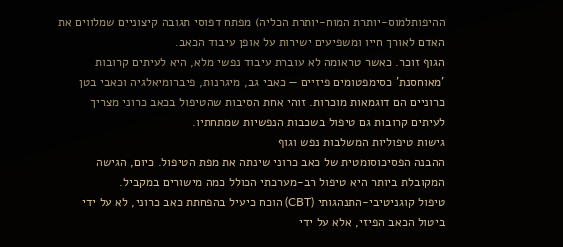ההיפותלמוס-יותרת המוח-יותרת הכליה) מפתח דפוסי תגובה קיצוניים שמלווים את האדם לאורך חייו ומשפיעים ישירות על אופן עיבוד הכאב.
הגוף זוכר. כאשר טראומה לא עוברת עיבוד נפשי מלא, היא לעיתים קרובות 'מאוחסנת' כסימפטומים פיזיים — כאבי גב, מיגרנות, פיברומיאלגיה וכאבי בטן כרוניים הם דוגמאות מוכרות. זוהי אחת הסיבות שהטיפול בכאב כרוני מצריך לעיתים קרובות גם טיפול בשכבות הנפשיות שמתחתיו.
גישות טיפוליות המשלבות נפש וגוף
ההבנה הפסיכוסומטית של כאב כרוני שינתה את מפת הטיפול. כיום, הגישה המקובלת ביותר היא טיפול רב-מערכתי הכולל כמה מישורים במקביל.
טיפול קוגניטיבי-התנהגותי (CBT) הוכח כיעיל בהפחתת כאב כרוני, לא על ידי ביטול הכאב הפיזי, אלא על ידי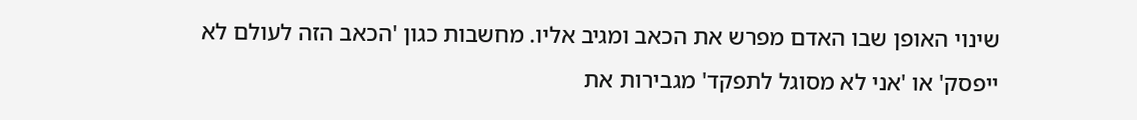שינוי האופן שבו האדם מפרש את הכאב ומגיב אליו. מחשבות כגון 'הכאב הזה לעולם לא ייפסק' או 'אני לא מסוגל לתפקד' מגבירות את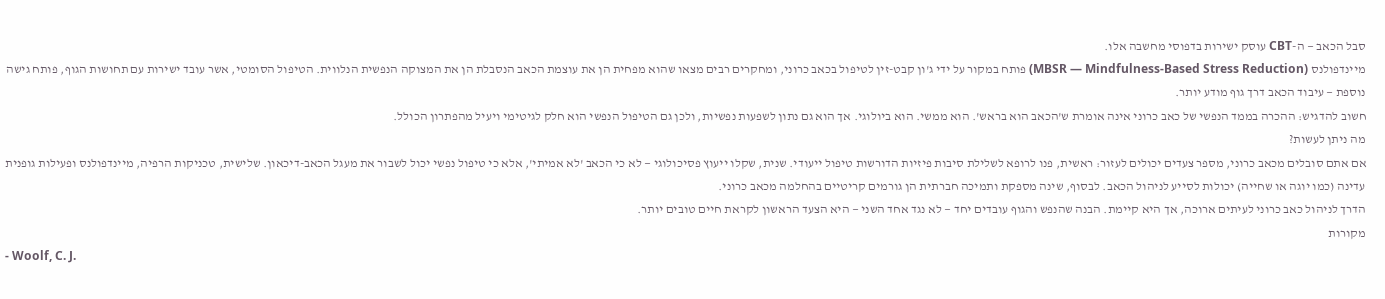סבל הכאב — ה-CBT עוסק ישירות בדפוסי מחשבה אלו.
מיינדפולנס (MBSR — Mindfulness-Based Stress Reduction) פותח במקור על ידי ג'ון קבט-זין לטיפול בכאב כרוני, ומחקרים רבים מצאו שהוא מפחית הן את עוצמת הכאב הנסבלת הן את המצוקה הנפשית הנלווית. הטיפול הסומטי, אשר עובד ישירות עם תחושות הגוף, פותח גישה נוספת — עיבוד הכאב דרך גוף מודע יותר.
חשוב להדגיש: ההכרה בממד הנפשי של כאב כרוני אינה אומרת ש'הכאב הוא בראש'. הוא ממשי. הוא ביולוגי. אך הוא גם נתון לשפעות נפשיות, ולכן גם הטיפול הנפשי הוא חלק לגיטימי ויעיל מהפתרון הכולל.
מה ניתן לעשות?
אם אתם סובלים מכאב כרוני, מספר צעדים יכולים לעזור: ראשית, פנו לרופא לשלילת סיבות פיזיות הדורשות טיפול ייעודי. שנית, שקלו ייעוץ פסיכולוגי — לא כי הכאב 'לא אמיתי', אלא כי טיפול נפשי יכול לשבור את מעגל הכאב-דיכאון. שלישית, טכניקות הרפיה, מיינדפולנס ופעילות גופנית עדינה (כמו יוגה או שחייה) יכולות לסייע לניהול הכאב. לבסוף, שינה מספקת ותמיכה חברתית הן גורמים קריטיים בהחלמה מכאב כרוני.
הדרך לניהול כאב כרוני לעיתים ארוכה, אך היא קיימת. הבנה שהנפש והגוף עובדים יחד — לא נגד אחד השני — היא הצעד הראשון לקראת חיים טובים יותר.
מקורות
- Woolf, C. J.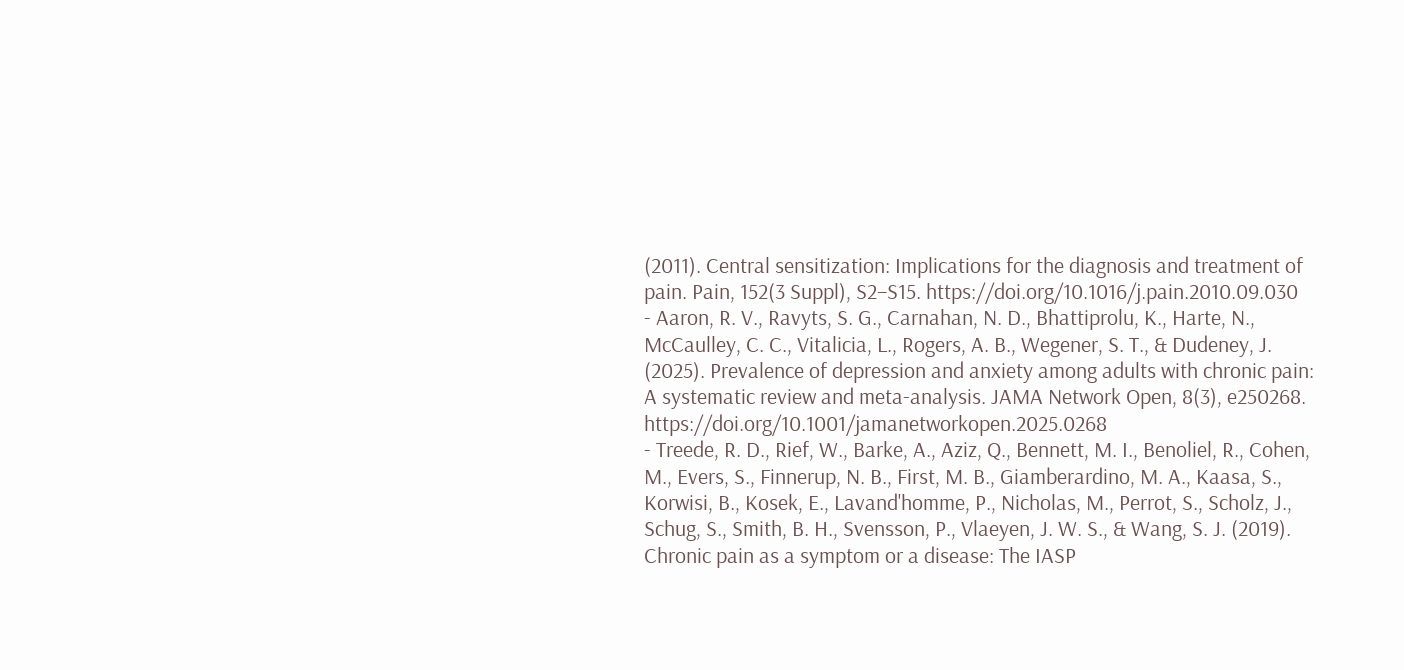(2011). Central sensitization: Implications for the diagnosis and treatment of pain. Pain, 152(3 Suppl), S2–S15. https://doi.org/10.1016/j.pain.2010.09.030
- Aaron, R. V., Ravyts, S. G., Carnahan, N. D., Bhattiprolu, K., Harte, N., McCaulley, C. C., Vitalicia, L., Rogers, A. B., Wegener, S. T., & Dudeney, J. (2025). Prevalence of depression and anxiety among adults with chronic pain: A systematic review and meta-analysis. JAMA Network Open, 8(3), e250268. https://doi.org/10.1001/jamanetworkopen.2025.0268
- Treede, R. D., Rief, W., Barke, A., Aziz, Q., Bennett, M. I., Benoliel, R., Cohen, M., Evers, S., Finnerup, N. B., First, M. B., Giamberardino, M. A., Kaasa, S., Korwisi, B., Kosek, E., Lavand'homme, P., Nicholas, M., Perrot, S., Scholz, J., Schug, S., Smith, B. H., Svensson, P., Vlaeyen, J. W. S., & Wang, S. J. (2019). Chronic pain as a symptom or a disease: The IASP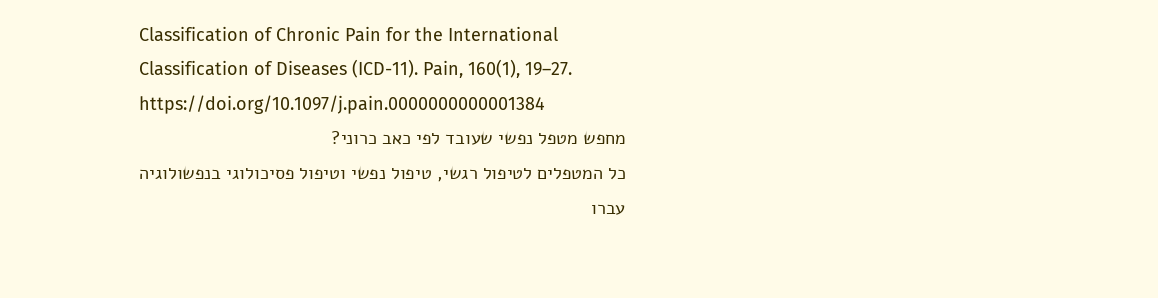Classification of Chronic Pain for the International Classification of Diseases (ICD-11). Pain, 160(1), 19–27. https://doi.org/10.1097/j.pain.0000000000001384
מחפש מטפל נפשי שעובד לפי כאב כרוני?
כל המטפלים לטיפול רגשי, טיפול נפשי וטיפול פסיכולוגי בנפשולוגיה עברו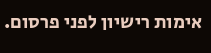אימות רישיון לפני פרסום.